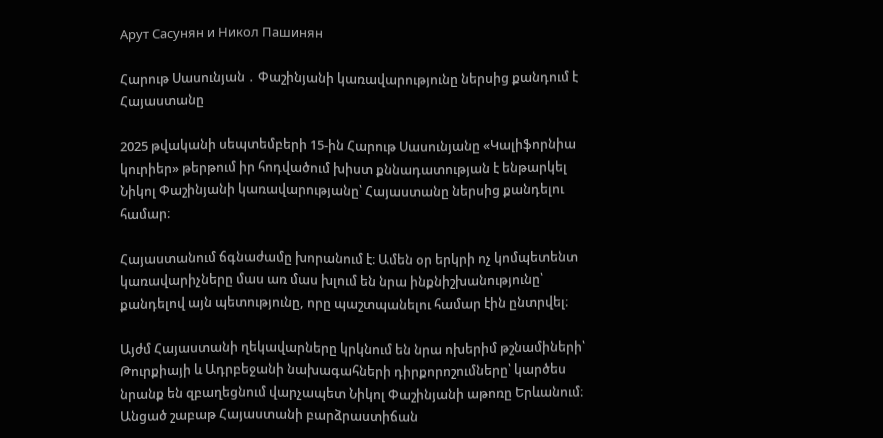Арут Сасунян и Никол Пашинян

Հարութ Սասունյան ․ Փաշինյանի կառավարությունը ներսից քանդում է Հայաստանը

2025 թվականի սեպտեմբերի 15-ին Հարութ Սասունյանը «Կալիֆորնիա կուրիեր» թերթում իր հոդվածում խիստ քննադատության է ենթարկել Նիկոլ Փաշինյանի կառավարությանը՝ Հայաստանը ներսից քանդելու համար։

Հայաստանում ճգնաժամը խորանում է։ Ամեն օր երկրի ոչ կոմպետենտ կառավարիչները մաս առ մաս խլում են նրա ինքնիշխանությունը՝ քանդելով այն պետությունը, որը պաշտպանելու համար էին ընտրվել։

Այժմ Հայաստանի ղեկավարները կրկնում են նրա ոխերիմ թշնամիների՝ Թուրքիայի և Ադրբեջանի նախագահների դիրքորոշումները՝ կարծես նրանք են զբաղեցնում վարչապետ Նիկոլ Փաշինյանի աթոռը Երևանում։ Անցած շաբաթ Հայաստանի բարձրաստիճան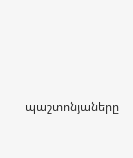պաշտոնյաները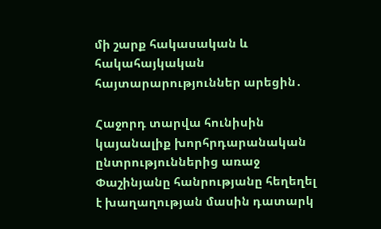մի շարք հակասական և հակահայկական հայտարարություններ արեցին․

Հաջորդ տարվա հունիսին կայանալիք խորհրդարանական ընտրություններից առաջ Փաշինյանը հանրությանը հեղեղել է խաղաղության մասին դատարկ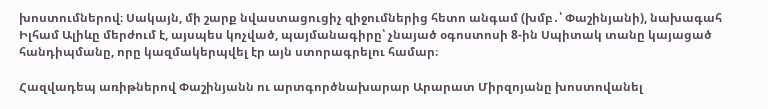խոստումներով։ Սակայն, մի շարք նվաստացուցիչ զիջումներից հետո անգամ (խմբ․՝ Փաշինյանի), նախագահ Իլհամ Ալիևը մերժում է, այսպես կոչված, պայմանագիրը՝ չնայած օգոստոսի 8-ին Սպիտակ տանը կայացած հանդիպմանը, որը կազմակերպվել էր այն ստորագրելու համար։

Հազվադեպ առիթներով Փաշինյանն ու արտգործնախարար Արարատ Միրզոյանը խոստովանել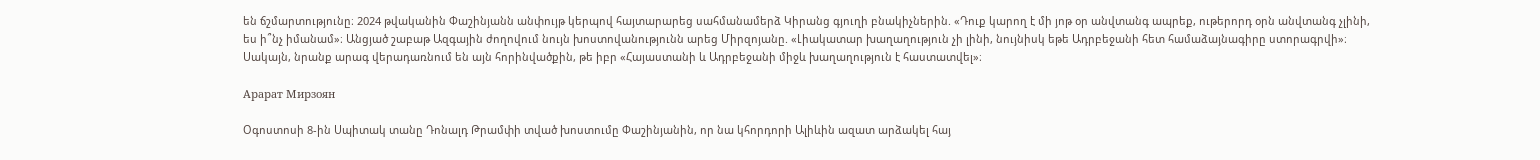են ճշմարտությունը։ 2024 թվականին Փաշինյանն անփույթ կերպով հայտարարեց սահմանամերձ Կիրանց գյուղի բնակիչներին. «Դուք կարող է մի յոթ օր անվտանգ ապրեք, ութերորդ օրն անվտանգ չլինի, ես ի՞նչ իմանամ»։ Անցյած շաբաթ Ազգային ժողովում նույն խոստովանությունն արեց Միրզոյանը. «Լիակատար խաղաղություն չի լինի, նույնիսկ եթե Ադրբեջանի հետ համաձայնագիրը ստորագրվի»։ Սակայն, նրանք արագ վերադառնում են այն հորինվածքին, թե իբր «Հայաստանի և Ադրբեջանի միջև խաղաղություն է հաստատվել»։

Арарат Мирзоян

Օգոստոսի 8-ին Սպիտակ տանը Դոնալդ Թրամփի տված խոստումը Փաշինյանին, որ նա կհորդորի Ալիևին ազատ արձակել հայ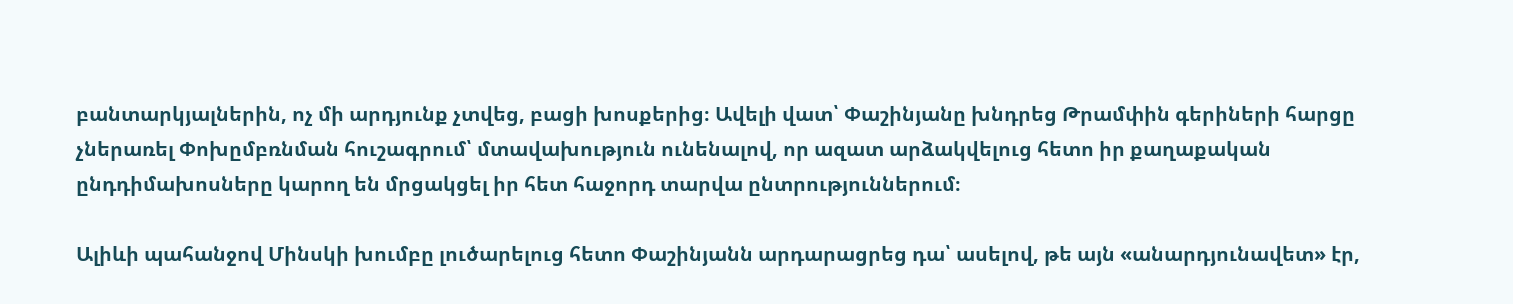բանտարկյալներին, ոչ մի արդյունք չտվեց, բացի խոսքերից։ Ավելի վատ՝ Փաշինյանը խնդրեց Թրամփին գերիների հարցը չներառել Փոխըմբռնման հուշագրում՝ մտավախություն ունենալով, որ ազատ արձակվելուց հետո իր քաղաքական ընդդիմախոսները կարող են մրցակցել իր հետ հաջորդ տարվա ընտրություններում։

Ալիևի պահանջով Մինսկի խումբը լուծարելուց հետո Փաշինյանն արդարացրեց դա՝ ասելով, թե այն «անարդյունավետ» էր,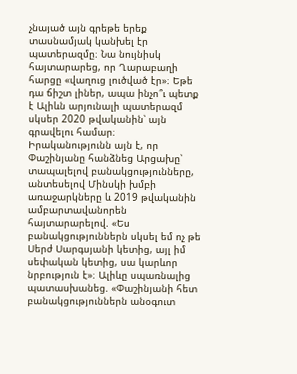չնայած այն գրեթե երեք տասնամյակ կանխել էր պատերազմը։ Նա նույնիսկ հայտարարեց, որ Ղարաբաղի հարցը «վաղուց լուծված էր»։ Եթե դա ճիշտ լիներ, ապա ինչո՞ւ պետք է Ալիևն արյունալի պատերազմ սկսեր 2020 թվականին՝ այն գրավելու համար։
Իրականությունն այն է, որ Փաշինյանը հանձնեց Արցախը՝ տապալելով բանակցությունները, անտեսելով Մինսկի խմբի առաջարկները և 2019 թվականին ամբարտավանորեն հայտարարելով. «Ես բանակցություններն սկսել եմ ոչ թե Սերժ Սարգսյանի կետից, այլ իմ սեփական կետից, սա կարևոր նրբություն է»։ Ալիևը սպառնալից պատասխանեց. «Փաշինյանի հետ բանակցություններն անօգուտ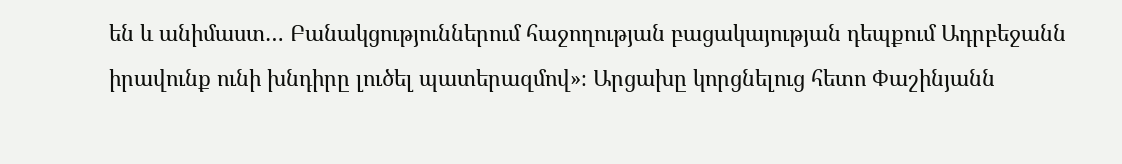են և անիմաստ… Բանակցություններում հաջողության բացակայության դեպքում Ադրբեջանն իրավունք ունի խնդիրը լուծել պատերազմով»։ Արցախը կորցնելուց հետո Փաշինյանն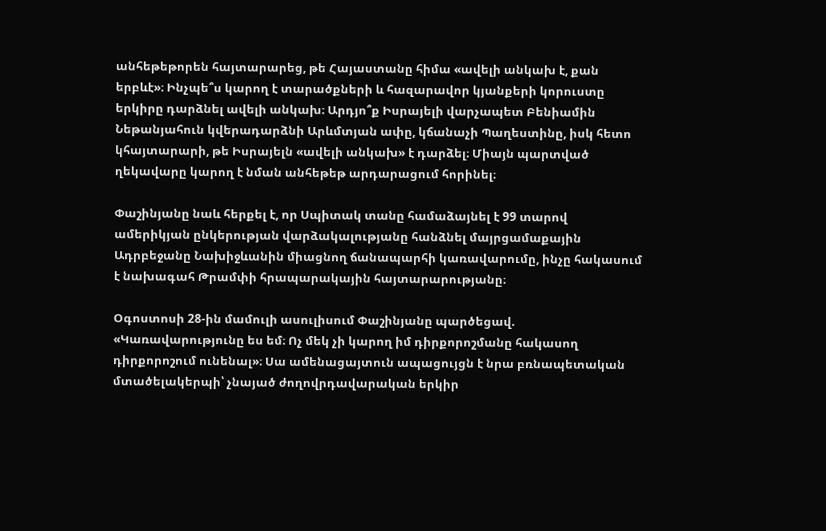անհեթեթորեն հայտարարեց, թե Հայաստանը հիմա «ավելի անկախ է, քան երբևէ»։ Ինչպե՞ս կարող է տարածքների և հազարավոր կյանքերի կորուստը երկիրը դարձնել ավելի անկախ։ Արդյո՞ք Իսրայելի վարչապետ Բենիամին Նեթանյահուն կվերադարձնի Արևմտյան ափը, կճանաչի Պաղեստինը, իսկ հետո կհայտարարի, թե Իսրայելն «ավելի անկախ» է դարձել։ Միայն պարտված ղեկավարը կարող է նման անհեթեթ արդարացում հորինել։

Փաշինյանը նաև հերքել է, որ Սպիտակ տանը համաձայնել է 99 տարով ամերիկյան ընկերության վարձակալությանը հանձնել մայրցամաքային Ադրբեջանը Նախիջևանին միացնող ճանապարհի կառավարումը, ինչը հակասում է նախագահ Թրամփի հրապարակային հայտարարությանը։

Օգոստոսի 28-ին մամուլի ասուլիսում Փաշինյանը պարծեցավ. «Կառավարությունը ես եմ։ Ոչ մեկ չի կարող իմ դիրքորոշմանը հակասող դիրքորոշում ունենալ»։ Սա ամենացայտուն ապացույցն է նրա բռնապետական մտածելակերպի՝ չնայած ժողովրդավարական երկիր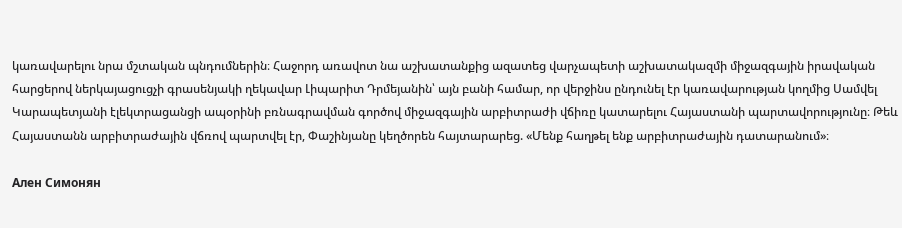կառավարելու նրա մշտական պնդումներին։ Հաջորդ առավոտ նա աշխատանքից ազատեց վարչապետի աշխատակազմի միջազգային իրավական հարցերով ներկայացուցչի գրասենյակի ղեկավար Լիպարիտ Դրմեյանին՝ այն բանի համար, որ վերջինս ընդունել էր կառավարության կողմից Սամվել Կարապետյանի էլեկտրացանցի ապօրինի բռնագրավման գործով միջազգային արբիտրաժի վճիռը կատարելու Հայաստանի պարտավորությունը։ Թեև Հայաստանն արբիտրաժային վճռով պարտվել էր, Փաշինյանը կեղծորեն հայտարարեց. «Մենք հաղթել ենք արբիտրաժային դատարանում»։

Ален Симонян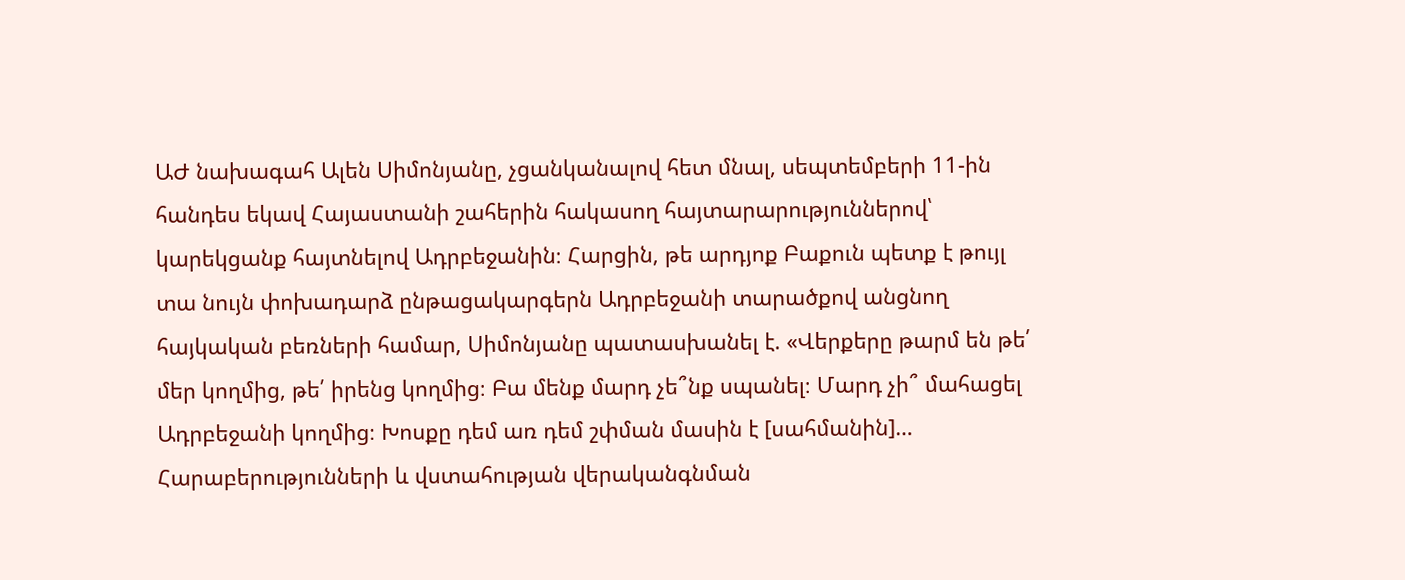ԱԺ նախագահ Ալեն Սիմոնյանը, չցանկանալով հետ մնալ, սեպտեմբերի 11-ին հանդես եկավ Հայաստանի շահերին հակասող հայտարարություններով՝ կարեկցանք հայտնելով Ադրբեջանին։ Հարցին, թե արդյոք Բաքուն պետք է թույլ տա նույն փոխադարձ ընթացակարգերն Ադրբեջանի տարածքով անցնող հայկական բեռների համար, Սիմոնյանը պատասխանել է. «Վերքերը թարմ են թե՛ մեր կողմից, թե՛ իրենց կողմից։ Բա մենք մարդ չե՞նք սպանել։ Մարդ չի՞ մահացել Ադրբեջանի կողմից։ Խոսքը դեմ առ դեմ շփման մասին է [սահմանին]… Հարաբերությունների և վստահության վերականգնման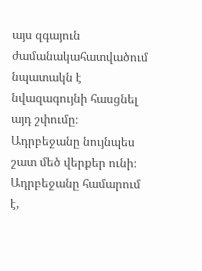այս զգայուն ժամանակահատվածում նպատակն է նվազագույնի հասցնել այդ շփումը։ Ադրբեջանը նույնպես շատ մեծ վերքեր ունի։ Ադրբեջանը համարում է,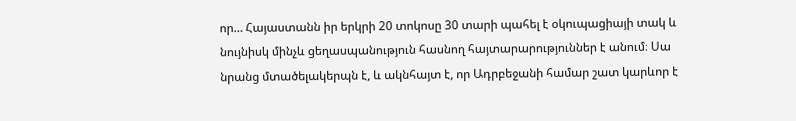որ… Հայաստանն իր երկրի 20 տոկոսը 30 տարի պահել է օկուպացիայի տակ և նույնիսկ մինչև ցեղասպանություն հասնող հայտարարություններ է անում։ Սա նրանց մտածելակերպն է, և ակնհայտ է, որ Ադրբեջանի համար շատ կարևոր է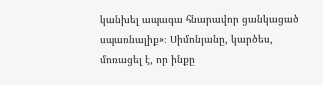կանխել ապագա հնարավոր ցանկացած սպառնալիք»։ Սիմոնյանը, կարծես, մոռացել է, որ ինքը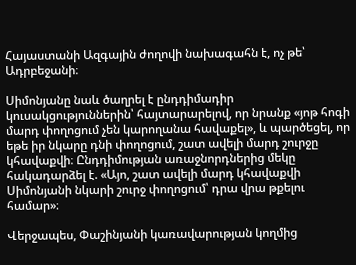Հայաստանի Ազգային ժողովի նախագահն է, ոչ թե՝ Ադրբեջանի։

Սիմոնյանը նաև ծաղրել է ընդդիմադիր կուսակցություններին՝ հայտարարելով, որ նրանք «յոթ հոգի մարդ փողոցում չեն կարողանա հավաքել», և պարծեցել, որ եթե իր նկարը դնի փողոցում, շատ ավելի մարդ շուրջը կհավաքվի։ Ընդդիմության առաջնորդներից մեկը հակադարձել է. «Այո, շատ ավելի մարդ կհավաքվի Սիմոնյանի նկարի շուրջ փողոցում՝ դրա վրա թքելու համար»։

Վերջապես, Փաշինյանի կառավարության կողմից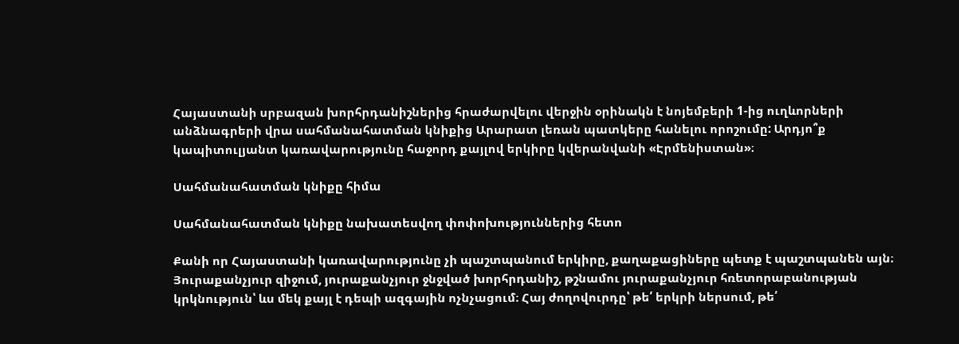Հայաստանի սրբազան խորհրդանիշներից հրաժարվելու վերջին օրինակն է նոյեմբերի 1-ից ուղևորների անձնագրերի վրա սահմանահատման կնիքից Արարատ լեռան պատկերը հանելու որոշումը: Արդյո՞ք կապիտուլյանտ կառավարությունը հաջորդ քայլով երկիրը կվերանվանի «Էրմենիստան»։

Սահմանահատման կնիքը հիմա

Սահմանահատման կնիքը նախատեսվող փոփոխություններից հետո

Քանի որ Հայաստանի կառավարությունը չի պաշտպանում երկիրը, քաղաքացիները պետք է պաշտպանեն այն։ Յուրաքանչյուր զիջում, յուրաքանչյուր ջնջված խորհրդանիշ, թշնամու յուրաքանչյուր հռետորաբանության կրկնություն՝ ևս մեկ քայլ է դեպի ազգային ոչնչացում։ Հայ ժողովուրդը՝ թե՛ երկրի ներսում, թե՛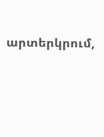արտերկրում,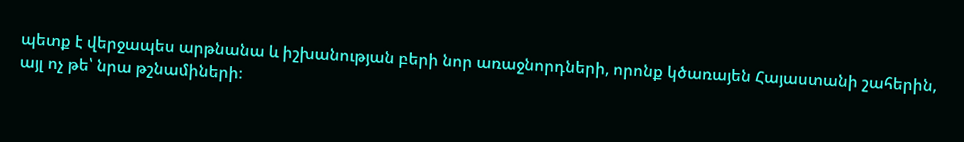պետք է վերջապես արթնանա և իշխանության բերի նոր առաջնորդների, որոնք կծառայեն Հայաստանի շահերին, այլ ոչ թե՝ նրա թշնամիների։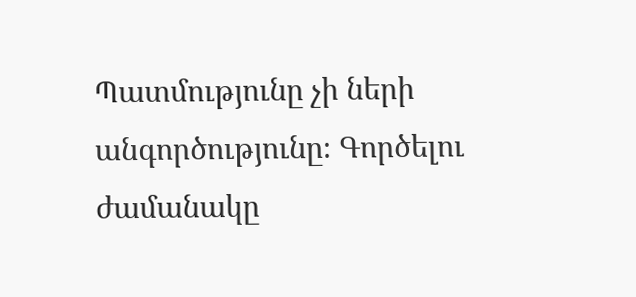Պատմությունը չի ների անգործությունը։ Գործելու ժամանակը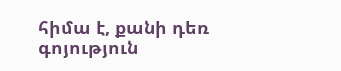հիմա է, քանի դեռ գոյություն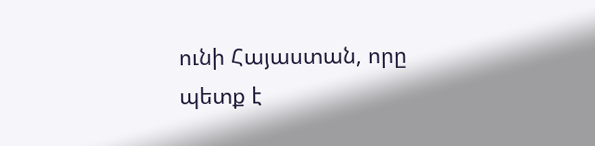ունի Հայաստան, որը պետք է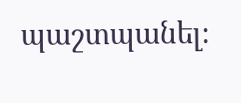պաշտպանել։